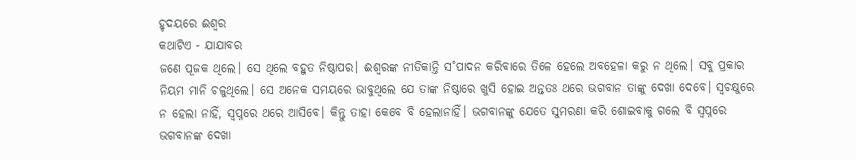ହୃଦୟରେ ଈଶ୍ବର
କଥାଟିଏ - ଯାଯାବର
ଜଣେ ପୂଜକ ଥିଲେ। ସେ ଥିଲେ ବହୁତ ନିଷ୍ଠାପର। ଈଶ୍ବରଙ୍କ ନୀତିକାନ୍ତି ସ˚ପାଦନ କରିବାରେ ତିଳେ ହେଲେ ଅବହେଳା କରୁ ନ ଥିଲେ। ସବୁ ପ୍ରକାର ନିୟମ ମାନି ଚଳୁଥିଲେ। ସେ ଅନେକ ସମୟରେ ଭାବୁଥିଲେ ଯେ ତାଙ୍କ ନିଷ୍ଠାରେ ଖୁସି ହୋଇ ଅନ୍ତତଃ ଥରେ ଭଗବାନ ତାଙ୍କୁ ଦେଖା ଦେବେ। ସ୍ବଚକ୍ଷୁରେ ନ ହେଲା ନାହିଁ, ସ୍ବପ୍ନରେ ଥରେ ଆସିବେ। କିନ୍ତୁ ତାହା କେବେ ବି ହେଲାନାହିଁ। ଭଗବାନଙ୍କୁ ଯେତେ ସୁମରଣା କରି ଶୋଇବାକୁ ଗଲେ ବି ସ୍ବପ୍ନରେ ଭଗବାନଙ୍କ ଦେଖା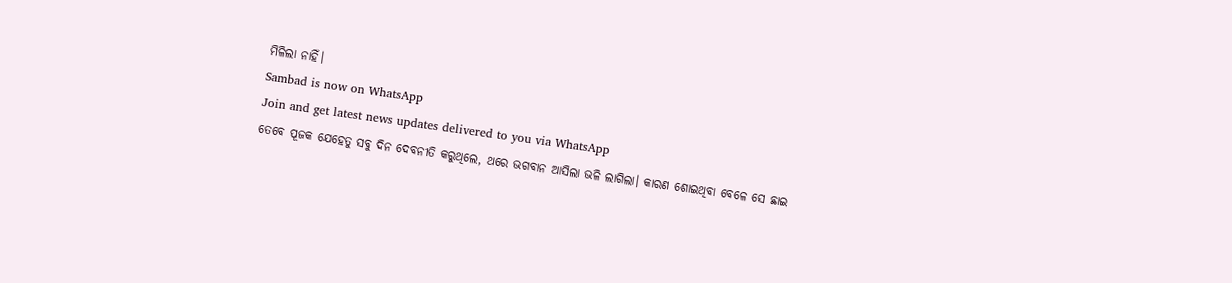ମିଳିଲା ନାହିଁ।
Sambad is now on WhatsApp
Join and get latest news updates delivered to you via WhatsApp
ତେବେ ପୂଜକ ଯେହେତୁ ସବୁ ଦିନ ଦେବନୀତି କରୁଥିଲେ, ଥରେ ଭଗବାନ ଆସିଲା ଭଳି ଲାଗିଲା। କାରଣ ଶୋଇଥିବା ବେଳେ ସେ ଛାଇ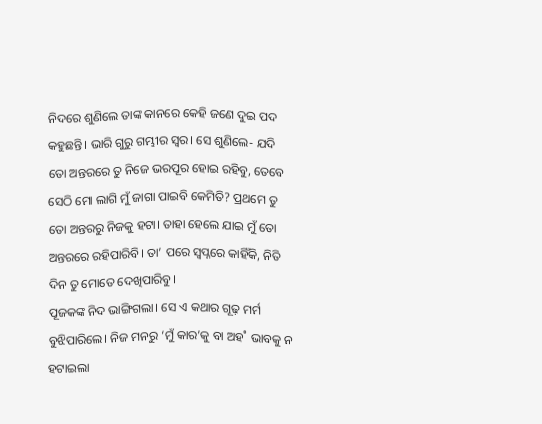ନିଦରେ ଶୁଣିଲେ ତାଙ୍କ କାନରେ କେହି ଜଣେ ଦୁଇ ପଦ କହୁଛନ୍ତି। ଭାରି ଗୁରୁ ଗମ୍ଭୀର ସ୍ବର। ସେ ଶୁଣିଲେ- ଯଦି ତୋ ଅନ୍ତରରେ ତୁ ନିଜେ ଭରପୂର ହୋଇ ରହିବୁ, ତେବେ ସେଠି ମୋ ଲାଗି ମୁଁ ଜାଗା ପାଇବି କେମିତି? ପ୍ରଥମେ ତୁ ତୋ ଅନ୍ତରରୁ ନିଜକୁ ହଟା। ତାହା ହେଲେ ଯାଇ ମୁଁ ତୋ ଅନ୍ତରରେ ରହିପାରିବି। ତା’ ପରେ ସ୍ବପ୍ନରେ କାହିଁକି, ନିତି ଦିନ ତୁ ମୋତେ ଦେଖିପାରିବୁ।
ପୂଜକଙ୍କ ନିଦ ଭାଙ୍ଗିଗଲା। ସେ ଏ କଥାର ଗୂଢ଼ ମର୍ମ ବୁଝିପାରିଲେ। ନିଜ ମନରୁ ‘ମୁଁ କାର’କୁ ବା ଅହ˚ ଭାବକୁ ନ ହଟାଇଲା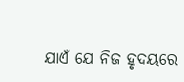ଯାଏଁ ଯେ ନିଜ ହୃଦୟରେ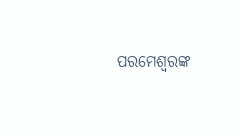ପରମେଶ୍ବରଙ୍କ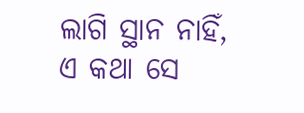ଲାଗି ସ୍ଥାନ ନାହିଁ, ଏ କଥା ସେ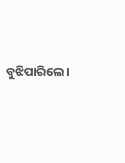ବୁଝିପାରିଲେ।